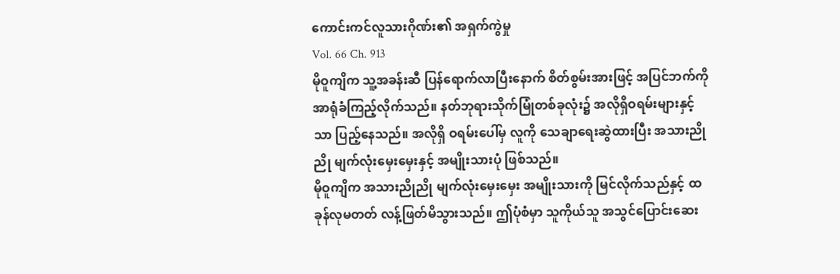ကောင်းကင်လူသားဂိုဏ်း၏ အရှက်ကွဲမှု
Vol. 66 Ch. 913
မိုဝူကျိက သူ့အခန်းဆီ ပြန်ရောက်လာပြီးနောက် စိတ်စွမ်းအားဖြင့် အပြင်ဘက်ကို အာရုံခံကြည့်လိုက်သည်။ နတ်ဘုရားသိုက်မြုံတစ်ခုလုံး၌ အလိုရှိဝရမ်းများနှင့်သာ ပြည့်နေသည်။ အလိုရှိ ဝရမ်းပေါ်မှ လူကို သေချာရေးဆွဲထားပြီး အသားညိုညို မျက်လုံးမှေးမှေးနှင့် အမျိုးသားပုံ ဖြစ်သည်။
မိုဝူကျိက အသားညိုညို မျက်လုံးမှေးမှေး အမျိုးသားကို မြင်လိုက်သည်နှင့် ထခုန်လုမတတ် လန့်ဖြတ်မိသွားသည်။ ဤပုံစံမှာ သူကိုယ်သူ အသွင်ပြောင်းဆေး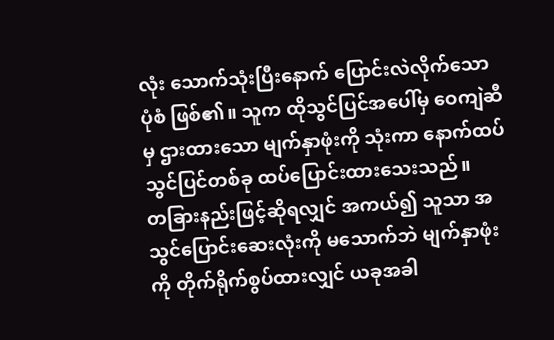လုံး သောက်သုံးပြီးနောက် ပြောင်းလဲလိုက်သော ပုံစံ ဖြစ်၏။ သူက ထိုသွင်ပြင်အပေါ်မှ ဝေကျဲဆီမှ ဌားထားသော မျက်နှာဖုံးကို သုံးကာ နောက်ထပ် သွင်ပြင်တစ်ခု ထပ်ပြောင်းထားသေးသည်။
တခြားနည်းဖြင့်ဆိုရလျှင် အကယ်၍ သူသာ အသွင်ပြောင်းဆေးလုံးကို မသောက်ဘဲ မျက်နှာဖုံးကို တိုက်ရိုက်စွပ်ထားလျှင် ယခုအခါ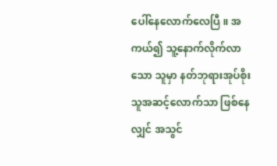ပေါ်နေလောက်လေပြီ။ အကယ်၍ သူ့နောက်လိုက်လာသော သူမှာ နတ်ဘုရားအုပ်စိုးသူအဆင့်လောက်သာ ဖြစ်နေလျှင် အသွင်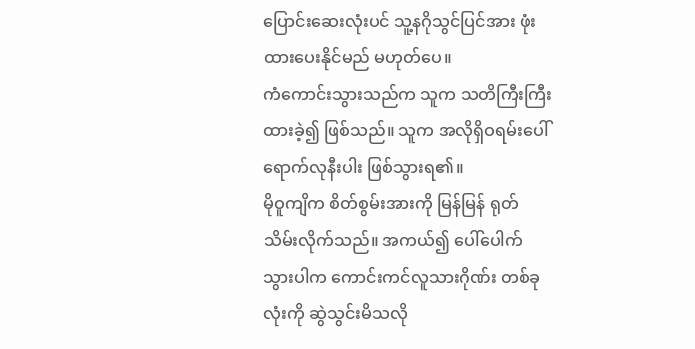ပြောင်းဆေးလုံးပင် သူ့နဂိုသွင်ပြင်အား ဖုံးထားပေးနိုင်မည် မဟုတ်ပေ။
ကံကောင်းသွားသည်က သူက သတိကြီးကြီး ထားခဲ့၍ ဖြစ်သည်။ သူက အလိုရှိဝရမ်းပေါ် ရောက်လုနီးပါး ဖြစ်သွားရ၏။
မိုဝူကျိက စိတ်စွမ်းအားကို မြန်မြန် ရုတ်သိမ်းလိုက်သည်။ အကယ်၍ ပေါ်ပေါက်သွားပါက ကောင်းကင်လူသားဂိုဏ်း တစ်ခုလုံးကို ဆွဲသွင်းမိသလို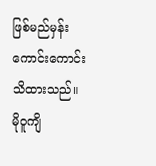ဖြစ်မည်မှန်း ကောင်းကောင်း သိထားသည်။
မိုဝူကျိ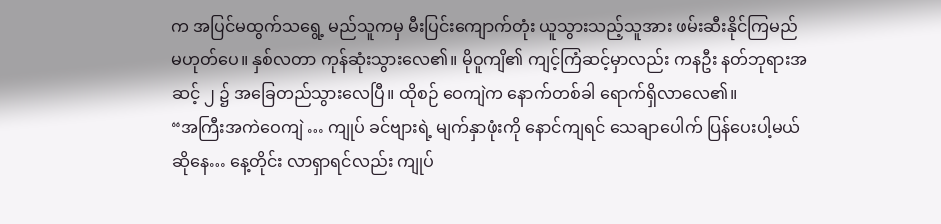က အပြင်မထွက်သရွေ့ မည်သူကမှ မီးပြင်းကျောက်တုံး ယူသွားသည့်သူအား ဖမ်းဆီးနိုင်ကြမည် မဟုတ်ပေ။ နှစ်လတာ ကုန်ဆုံးသွားလေ၏။ မိုဝူကျိ၏ ကျင့်ကြံဆင့်မှာလည်း ကနဦး နတ်ဘုရားအဆင့် ၂ ၌ အခြေတည်သွားလေပြီ။ ထိုစဉ် ဝေကျဲက နောက်တစ်ခါ ရောက်ရှိလာလေ၏။
“အကြီးအကဲဝေကျဲ … ကျုပ် ခင်ဗျားရဲ့ မျက်နှာဖုံးကို နောင်ကျရင် သေချာပေါက် ပြန်ပေးပါ့မယ်ဆိုနေ… နေ့တိုင်း လာရှာရင်လည်း ကျုပ်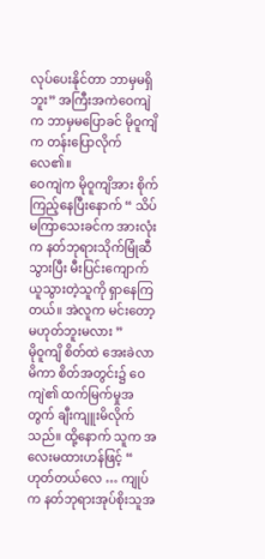လုပ်ပေးနိုင်တာ ဘာမှမရှိဘူး” အကြီးအကဲဝေကျဲက ဘာမှမပြောခင် မိုဝူကျိက တန်းပြောလိုက်လေ၏။
ဝေကျဲက မိုဝူကျိအား စိုက်ကြည့်နေပြီးနောက် “ သိပ်မကြာသေးခင်က အားလုံးက နတ်ဘုရားသိုက်မြုံဆီ သွားပြီး မီးပြင်းကျောက် ယူသွားတဲ့သူကို ရှာနေကြတယ်။ အဲလူက မင်းတော့ မဟုတ်ဘူးမလား ”
မိုဝူကျိ စိတ်ထဲ အေးခဲလာမိကာ စိတ်အတွင်း၌ ဝေကျဲ၏ ထက်မြက်မှုအတွက် ချီးကျူးမိလိုက်သည်။ ထို့နောက် သူက အလေးမထားဟန်ဖြင့် “ ဟုတ်တယ်လေ … ကျုပ်က နတ်ဘုရားအုပ်စိုးသူအ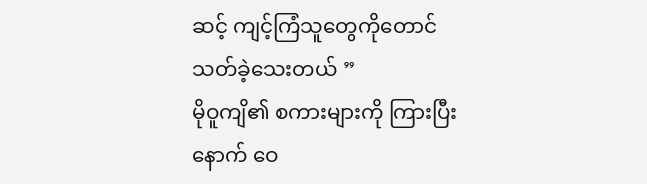ဆင့် ကျင့်ကြံသူတွေကိုတောင် သတ်ခဲ့သေးတယ် ”
မိုဝူကျိ၏ စကားများကို ကြားပြီးနောက် ဝေ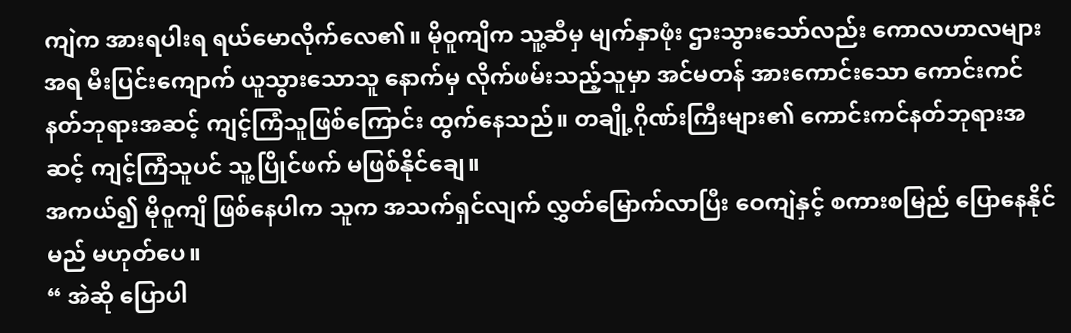ကျဲက အားရပါးရ ရယ်မောလိုက်လေ၏။ မိုဝူကျိက သူ့ဆီမှ မျက်နှာဖုံး ဌားသွားသော်လည်း ကောလဟာလများအရ မီးပြင်းကျောက် ယူသွားသောသူ နောက်မှ လိုက်ဖမ်းသည့်သူမှာ အင်မတန် အားကောင်းသော ကောင်းကင်နတ်ဘုရားအဆင့် ကျင့်ကြံသူဖြစ်ကြောင်း ထွက်နေသည်။ တချို့ဂိုဏ်းကြီးများ၏ ကောင်းကင်နတ်ဘုရားအဆင့် ကျင့်ကြံသူပင် သူ့ပြိုင်ဖက် မဖြစ်နိုင်ချေ။
အကယ်၍ မိုဝူကျိ ဖြစ်နေပါက သူက အသက်ရှင်လျက် လွှတ်မြောက်လာပြီး ဝေကျဲနှင့် စကားစမြည် ပြောနေနိုင်မည် မဟုတ်ပေ။
“ အဲဆို ပြောပါ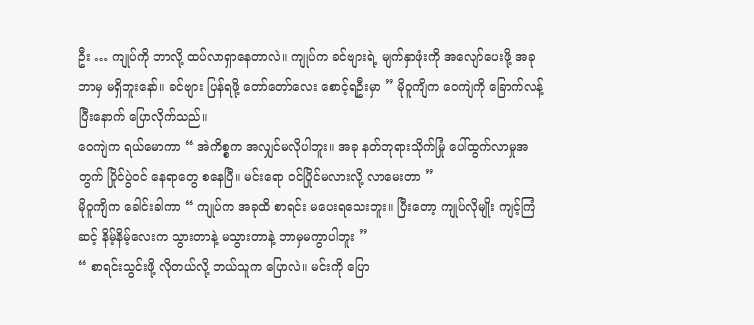ဦး … ကျုပ်ကို ဘာလို့ ထပ်လာရှာနေတာလဲ။ ကျုပ်က ခင်ဗျားရဲ့ မျက်နှာဖုံးကို အလျော်ပေးဖို့ အခု ဘာမှ မရှိဘူးနော်။ ခင်ဗျား ပြန်ရဖို့ တော်တော်လေး စောင့်ရဦးမှာ ” မိုဝူကျိက ဝေကျဲကို ခြောက်လန့်ပြီးနောက် ပြောလိုက်သည်။
ဝေကျဲက ရယ်မောကာ “ အဲကိစ္စက အလျှင်မလိုပါဘူး။ အခု နတ်ဘုရားသိုက်မြုံ ပေါ်ထွက်လာမှုအတွက် ပြိုင်ပွဲဝင် နေရာတွေ စနေပြီ။ မင်းရော ဝင်ပြိုင်မလားလို့ လာမေးတာ ”
မိုဝူကျိက ခေါင်းခါကာ “ ကျုပ်က အခုထိ စာရင်း မပေးရသေးဘူး။ ပြီးတော့ ကျုပ်လိုမျိုး ကျင့်ကြံဆင့် နိမ့်နိမ့်လေးက သွားတာနဲ့ မသွားတာနဲ့ ဘာမှမကွာပါဘူး ”
“ စာရင်းသွင်းဖို့ လိုတယ်လို့ ဘယ်သူက ပြောလဲ။ မင်းကို ပြော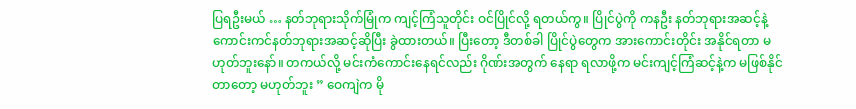ပြရဦးမယ် … နတ်ဘုရားသိုက်မြုံက ကျင့်ကြံသူတိုင်း ဝင်ပြိုင်လို့ ရတယ်ကွ။ ပြိုင်ပွဲကို ကနဦး နတ်ဘုရားအဆင့်နဲ့ ကောင်းကင်နတ်ဘုရားအဆင့်ဆိုပြီး ခွဲထားတယ်။ ပြီးတော့ ဒီတစ်ခါ ပြိုင်ပွဲတွေက အားကောင်းတိုင်း အနိုင်ရတာ မဟုတ်ဘူးနော်။ တကယ်လို့ မင်းကံကောင်းနေရင်လည်း ဂိုဏ်းအတွက် နေရာ ရလာဖို့က မင်းကျင့်ကြံဆင့်နဲ့က မဖြစ်နိုင်တာတော့ မဟုတ်ဘူး ” ဝေကျဲက မို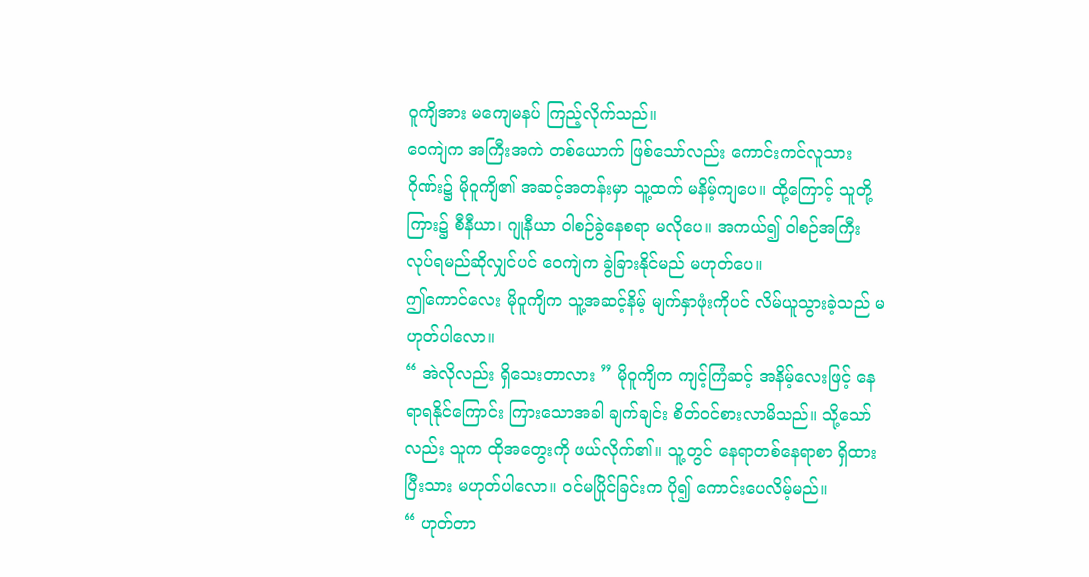ဝူကျိအား မကျေမနပ် ကြည့်လိုက်သည်။
ဝေကျဲက အကြီးအကဲ တစ်ယောက် ဖြစ်သော်လည်း ကောင်းကင်လူသားဂိုဏ်း၌ မိုဝူကျိ၏ အဆင့်အတန်းမှာ သူ့ထက် မနိမ့်ကျပေ။ ထို့ကြောင့် သူတို့ကြား၌ စီနီယာ၊ ဂျုနီယာ ဝါစဉ်ခွဲနေစရာ မလိုပေ။ အကယ်၍ ဝါစဉ်အကြီး လုပ်ရမည်ဆိုလျှင်ပင် ဝေကျဲက ခွဲခြားနိုင်မည် မဟုတ်ပေ။
ဤကောင်လေး မိုဝူကျိက သူ့အဆင့်နိမ့် မျက်နှာဖုံးကိုပင် လိမ်ယူသွားခဲ့သည် မဟုတ်ပါလော။
“ အဲလိုလည်း ရှိသေးတာလား ” မိုဝူကျိက ကျင့်ကြံဆင့် အနိမ့်လေးဖြင့် နေရာရနိုင်ကြောင်း ကြားသောအခါ ချက်ချင်း စိတ်ဝင်စားလာမိသည်။ သို့သော်လည်း သူက ထိုအတွေးကို ဖယ်လိုက်၏။ သူ့တွင် နေရာတစ်နေရာစာ ရှိထားပြီးသား မဟုတ်ပါလော။ ဝင်မပြိုင်ခြင်းက ပို၍ ကောင်းပေလိမ့်မည်။
“ ဟုတ်တာ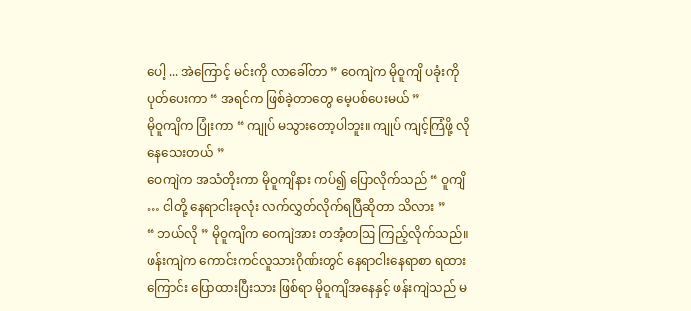ပေါ့ ... အဲကြောင့် မင်းကို လာခေါ်တာ ” ဝေကျဲက မိုဝူကျိ ပခုံးကို ပုတ်ပေးကာ “ အရင်က ဖြစ်ခဲ့တာတွေ မေ့ပစ်ပေးမယ် ”
မိုဝူကျိက ပြုံးကာ “ ကျုပ် မသွားတော့ပါဘူး။ ကျုပ် ကျင့်ကြံဖို့ လိုနေသေးတယ် ”
ဝေကျဲက အသံတိုးကာ မိုဝူကျိနား ကပ်၍ ပြောလိုက်သည် “ ဝူကျိ … ငါတို့ နေရာငါးခုလုံး လက်လွှတ်လိုက်ရပြီဆိုတာ သိလား ”
“ ဘယ်လို ” မိုဝူကျိက ဝေကျဲအား တအံ့တဩ ကြည့်လိုက်သည်။ ဖန်းကျဲက ကောင်းကင်လူသားဂိုဏ်းတွင် နေရာငါးနေရာစာ ရထားကြောင်း ပြောထားပြီးသား ဖြစ်ရာ မိုဝူကျိအနေနှင့် ဖန်းကျဲသည် မ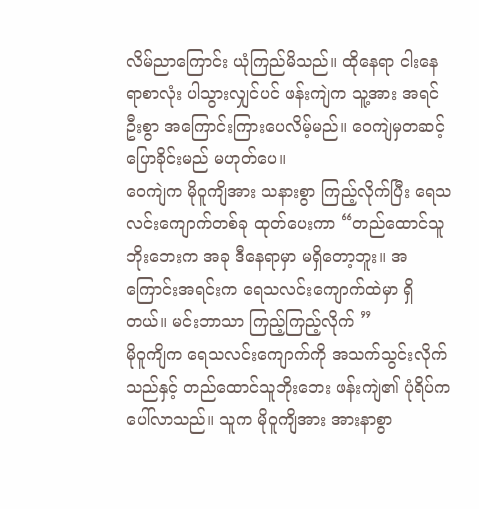လိမ်ညာကြောင်း ယုံကြည်မိသည်။ ထိုနေရာ ငါးနေရာစာလုံး ပါသွားလျှင်ပင် ဖန်းကျဲက သူ့အား အရင်ဦးစွာ အကြောင်းကြားပေလိမ့်မည်။ ဝေကျဲမှတဆင့် ပြောခိုင်းမည် မဟုတ်ပေ။
ဝေကျဲက မိုဝူကျိအား သနားစွာ ကြည့်လိုက်ပြီး ရေသလင်းကျောက်တစ်ခု ထုတ်ပေးကာ “တည်ထောင်သူဘိုးဘေးက အခု ဒီနေရာမှာ မရှိတော့ဘူး။ အကြောင်းအရင်းက ရေသလင်းကျောက်ထဲမှာ ရှိတယ်။ မင်းဘာသာ ကြည့်ကြည့်လိုက် ”
မိုဝူကျိက ရေသလင်းကျောက်ကို အသက်သွင်းလိုက်သည်နှင့် တည်ထောင်သူဘိုးဘေး ဖန်းကျဲ၏ ပုံရိပ်က ပေါ်လာသည်။ သူက မိုဝူကျိအား အားနာစွာ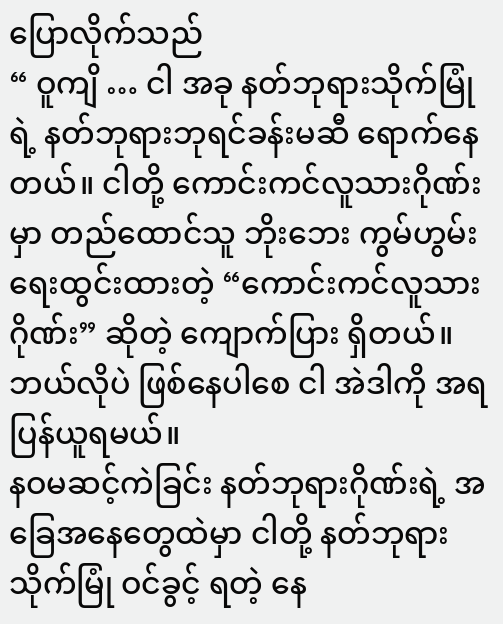ပြောလိုက်သည်
“ ဝူကျိ … ငါ အခု နတ်ဘုရားသိုက်မြုံရဲ့ နတ်ဘုရားဘုရင်ခန်းမဆီ ရောက်နေတယ်။ ငါတို့ ကောင်းကင်လူသားဂိုဏ်းမှာ တည်ထောင်သူ ဘိုးဘေး ကွမ်ဟွမ်း ရေးထွင်းထားတဲ့ “ကောင်းကင်လူသားဂိုဏ်း” ဆိုတဲ့ ကျောက်ပြား ရှိတယ်။ ဘယ်လိုပဲ ဖြစ်နေပါစေ ငါ အဲဒါကို အရပြန်ယူရမယ်။
နဝမဆင့်ကဲခြင်း နတ်ဘုရားဂိုဏ်းရဲ့ အခြေအနေတွေထဲမှာ ငါတို့ နတ်ဘုရားသိုက်မြုံ ဝင်ခွင့် ရတဲ့ နေ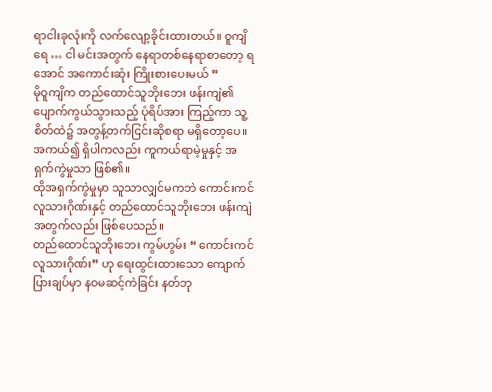ရာငါးခုလုံးကို လက်လျော့ခိုင်းထားတယ်။ ဝူကျိရေ … ငါ မင်းအတွက် နေရာတစ်နေရာစာတော့ ရအောင် အကောင်းဆုံး ကြိုးစားပေးမယ် ”
မိုဝူကျိက တည်ထောင်သူဘိုးဘေး ဖန်းကျဲ၏ ပျောက်ကွယ်သွားသည့် ပုံရိပ်အား ကြည့်ကာ သူ့စိတ်ထဲ၌ အတွန့်တက်ငြင်းဆိုစရာ မရှိတော့ပေ။ အကယ်၍ ရှိပါကလည်း ကူကယ်ရာမဲ့မှုနှင့် အရှက်ကွဲမှုသာ ဖြစ်၏။
ထိုအရှက်ကွဲမှုမှာ သူသာလျှင်မကဘဲ ကောင်းကင်လူသားဂိုဏ်းနှင့် တည်ထောင်သူဘိုးဘေး ဖန်းကျဲအတွက်လည်း ဖြစ်ပေသည်။
တည်ထောင်သူဘိုးဘေး ကွမ်ဟွမ်း “ ကောင်းကင်လူသားဂိုဏ်း” ဟု ရေးထွင်းထားသော ကျောက်ပြားချပ်မှာ နဝမဆင့်ကဲခြင်း နတ်ဘု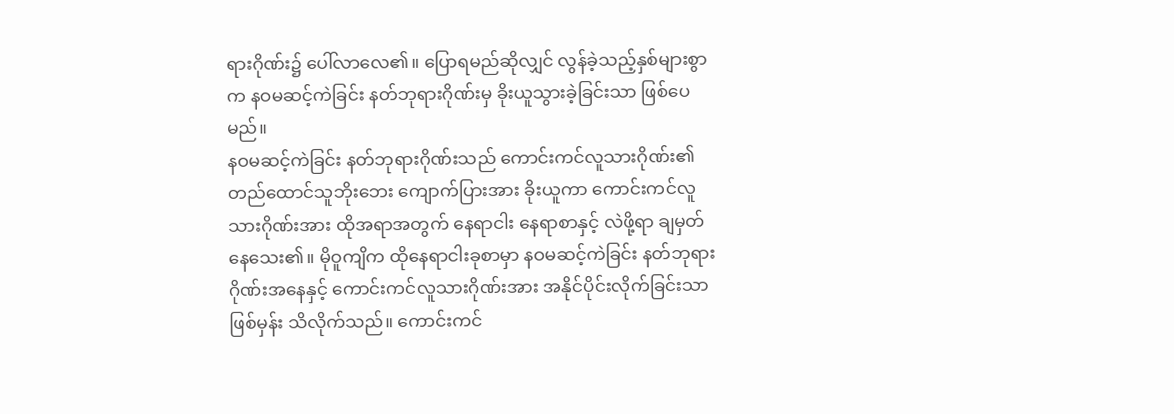ရားဂိုဏ်း၌ ပေါ်လာလေ၏။ ပြောရမည်ဆိုလျှင် လွန်ခဲ့သည့်နှစ်များစွာက နဝမဆင့်ကဲခြင်း နတ်ဘုရားဂိုဏ်းမှ ခိုးယူသွားခဲ့ခြင်းသာ ဖြစ်ပေမည်။
နဝမဆင့်ကဲခြင်း နတ်ဘုရားဂိုဏ်းသည် ကောင်းကင်လူသားဂိုဏ်း၏ တည်ထောင်သူဘိုးဘေး ကျောက်ပြားအား ခိုးယူကာ ကောင်းကင်လူသားဂိုဏ်းအား ထိုအရာအတွက် နေရာငါး နေရာစာနှင့် လဲဖို့ရာ ချမှတ်နေသေး၏။ မိုဝူကျိက ထိုနေရာငါးခုစာမှာ နဝမဆင့်ကဲခြင်း နတ်ဘုရားဂိုဏ်းအနေနှင့် ကောင်းကင်လူသားဂိုဏ်းအား အနိုင်ပိုင်းလိုက်ခြင်းသာ ဖြစ်မှန်း သိလိုက်သည်။ ကောင်းကင်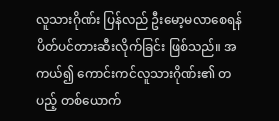လူသားဂိုဏ်း ပြန်လည် ဦးမော့မလာစေရန် ပိတ်ပင်တားဆီးလိုက်ခြင်း ဖြစ်သည်။ အကယ်၍ ကောင်းကင်လူသားဂိုဏ်း၏ တပည့် တစ်ယောက်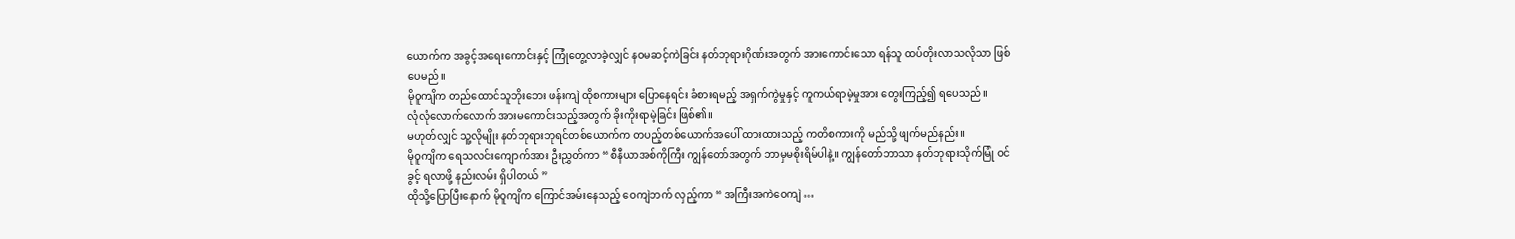ယောက်က အခွင့်အရေးကောင်းနှင့် ကြုံတွေ့လာခဲ့လျှင် နဝမဆင့်ကဲခြင်း နတ်ဘုရားဂိုဏ်းအတွက် အားကောင်းသော ရန်သူ ထပ်တိုးလာသလိုသာ ဖြစ်ပေမည်။
မိုဝူကျိက တည်ထောင်သူဘိုးဘေး ဖန်းကျဲ ထိုစကားများ ပြောနေရင်း ခံစားရမည့် အရှက်ကွဲမှုနှင့် ကူကယ်ရာမဲ့မှုအား တွေးကြည့်၍ ရပေသည်။
လုံလုံလောက်လောက် အားမကောင်းသည့်အတွက် ခိုးကိုးရာမဲ့ခြင်း ဖြစ်၏။
မဟုတ်လျှင် သူ့လိုမျိုး နတ်ဘုရားဘုရင်တစ်ယောက်က တပည့်တစ်ယောက်အပေါ် ထားထားသည့် ကတိစကားကို မည်သို့ ဖျက်မည်နည်း။
မိုဝူကျိက ရေသလင်းကျောက်အား ဦးညွှတ်ကာ “ စီနီယာအစ်ကိုကြီး ကျွန်တော်အတွက် ဘာမှမစိုးရိမ်ပါနဲ့။ ကျွန်တော်ဘာသာ နတ်ဘုရားသိုက်မြုံ ဝင်ခွင့် ရလာဖို့ နည်းလမ်း ရှိပါတယ် ”
ထိုသို့ပြောပြီးနောက် မိုဝူကျိက ကြောင်အမ်းနေသည့် ဝေကျဲဘက် လှည့်ကာ “ အကြီးအကဲဝေကျဲ …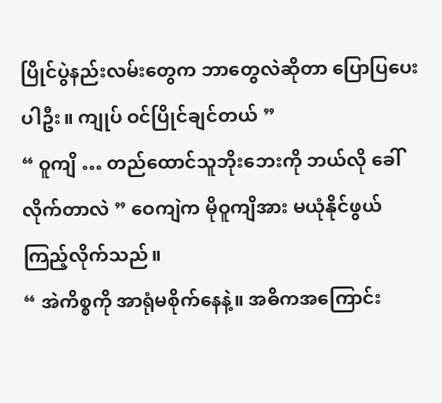ပြိုင်ပွဲနည်းလမ်းတွေက ဘာတွေလဲဆိုတာ ပြောပြပေးပါဦး။ ကျုပ် ဝင်ပြိုင်ချင်တယ် ”
“ ဝူကျိ … တည်ထောင်သူဘိုးဘေးကို ဘယ်လို ခေါ်လိုက်တာလဲ ” ဝေကျဲက မိုဝူကျိအား မယုံနိုင်ဖွယ် ကြည့်လိုက်သည်။
“ အဲကိစ္စကို အာရုံမစိုက်နေနဲ့။ အဓိကအကြောင်း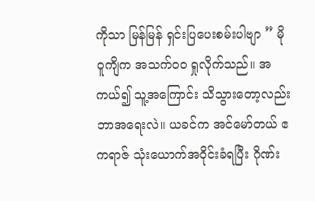ကိုသာ မြန်မြန် ရှင်းပြပေးစမ်းပါဗျာ ” မိုဝူကျိက အသက်ဝဝ ရှုလိုက်သည်။ အကယ်၍ သူ့အကြောင်း သိသွားတော့လည်း ဘာအရေးလဲ။ ယခင်က အင်မော်တယ် ဧကရာဇ် သုံးယောက်အဝိုင်းခံရပြီး ဂိုဏ်း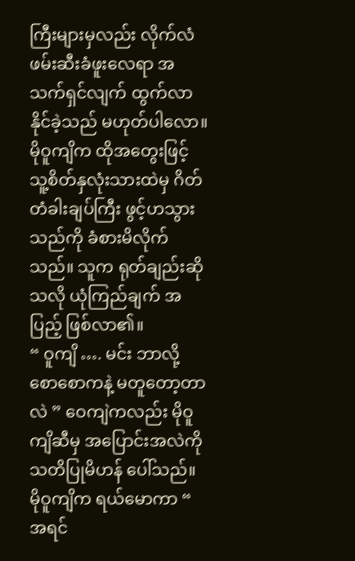ကြီးများမှလည်း လိုက်လံဖမ်းဆီးခံဖူးလေရာ အသက်ရှင်လျက် ထွက်လာနိုင်ခဲ့သည် မဟုတ်ပါလော။
မိုဝူကျိက ထိုအတွေးဖြင့် သူ့စိတ်နှလုံးသားထဲမှ ဂိတ်တံခါးချပ်ကြီး ဖွင့်ဟသွားသည်ကို ခံစားမိလိုက်သည်။ သူက ရုတ်ချည်းဆိုသလို ယုံကြည်ချက် အပြည့် ဖြစ်လာ၏။
“ ဝူကျိ …. မင်း ဘာလို့ စောစောကနဲ့ မတူတော့တာလဲ ” ဝေကျဲကလည်း မိုဝူကျိဆီမှ အပြောင်းအလဲကို သတိပြုမိဟန် ပေါ်သည်။
မိုဝူကျိက ရယ်မောကာ “ အရင်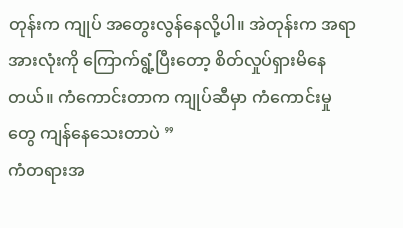တုန်းက ကျုပ် အတွေးလွန်နေလို့ပါ။ အဲတုန်းက အရာအားလုံးကို ကြောက်ရွံ့ပြီးတော့ စိတ်လှုပ်ရှားမိနေတယ်။ ကံကောင်းတာက ကျုပ်ဆီမှာ ကံကောင်းမှုတွေ ကျန်နေသေးတာပဲ ”
ကံတရားအ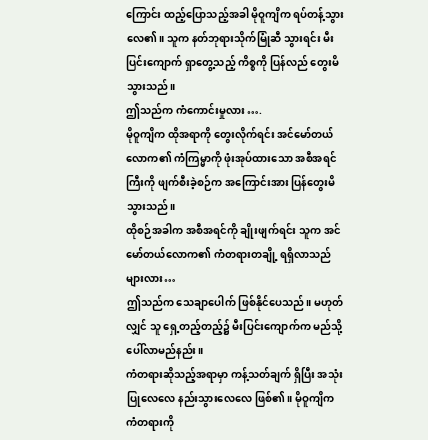ကြောင်း ထည့်ပြောသည့်အခါ မိုဝူကျိက ရပ်တန့်သွားလေ၏။ သူက နတ်ဘုရားသိုက်မြုံဆီ သွားရင်း မီးပြင်းကျောက် ရှာတွေ့သည့် ကိစ္စကို ပြန်လည် တွေးမိသွားသည်။
ဤသည်က ကံကောင်းမှုလား ….
မိုဝူကျိက ထိုအရာကို တွေးလိုက်ရင်း အင်မော်တယ်လောက၏ ကံကြမ္မာကို ဖုံးအုပ်ထားသော အစီအရင်ကြီးကို ဖျက်စီးခဲ့စဉ်က အကြောင်းအား ပြန်တွေးမိသွားသည်။
ထိုစဉ်အခါက အစီအရင်ကို ချိုးဖျက်ရင်း သူက အင်မော်တယ်လောက၏ ကံတရားတချို့ ရရှိလာသည်များလား…
ဤသည်က သေချာပေါက် ဖြစ်နိုင်ပေသည်။ မဟုတ်လျှင် သူ ရှေ့တည့်တည့်၌ မီးပြင်းကျောက်က မည်သို့ ပေါ်လာမည်နည်း။
ကံတရားဆိုသည့်အရာမှာ ကန့်သတ်ချက် ရှိပြီး အသုံးပြုလေလေ နည်းသွားလေလေ ဖြစ်၏။ မိုဝူကျိက ကံတရားကို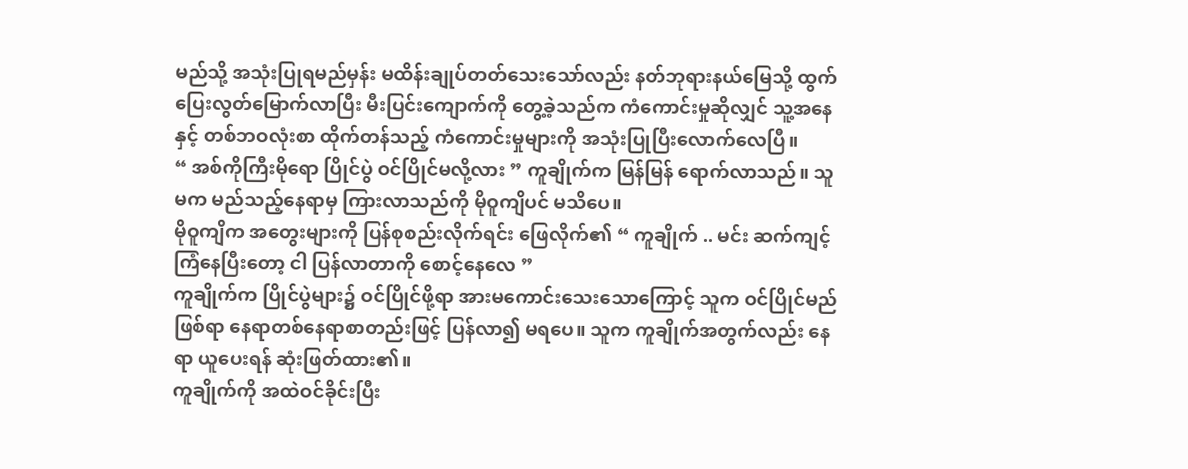မည်သို့ အသုံးပြုရမည်မှန်း မထိန်းချုပ်တတ်သေးသော်လည်း နတ်ဘုရားနယ်မြေသို့ ထွက်ပြေးလွတ်မြောက်လာပြီး မီးပြင်းကျောက်ကို တွေ့ခဲ့သည်က ကံကောင်းမှုဆိုလျှင် သူ့အနေနှင့် တစ်ဘဝလုံးစာ ထိုက်တန်သည့် ကံကောင်းမှုများကို အသုံးပြုပြီးလောက်လေပြီ။
“ အစ်ကိုကြီးမိုရော ပြိုင်ပွဲ ဝင်ပြိုင်မလို့လား ” ကူချိုက်က မြန်မြန် ရောက်လာသည်။ သူမက မည်သည့်နေရာမှ ကြားလာသည်ကို မိုဝူကျိပင် မသိပေ။
မိုဝူကျိက အတွေးများကို ပြန်စုစည်းလိုက်ရင်း ဖြေလိုက်၏ “ ကူချိုက် .. မင်း ဆက်ကျင့်ကြံနေပြီးတော့ ငါ ပြန်လာတာကို စောင့်နေလေ ”
ကူချိုက်က ပြိုင်ပွဲများ၌ ဝင်ပြိုင်ဖို့ရာ အားမကောင်းသေးသောကြောင့် သူက ဝင်ပြိုင်မည် ဖြစ်ရာ နေရာတစ်နေရာစာတည်းဖြင့် ပြန်လာ၍ မရပေ။ သူက ကူချိုက်အတွက်လည်း နေရာ ယူပေးရန် ဆုံးဖြတ်ထား၏။
ကူချိုက်ကို အထဲဝင်ခိုင်းပြီး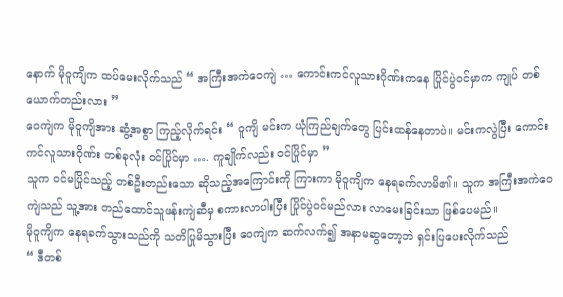နောက် မိုဝူကျိက ထပ်မေးလိုက်သည် “ အကြီးအကဲဝေကျဲ … ကောင်းကင်လူသားဂိုဏ်းကနေ ပြိုင်ပွဲဝင်မှာက ကျုပ် တစ်ယောက်တည်းလား ”
ဝေကျဲက မိုဝူကျိအား ဆွံ့အစွာ ကြည့်လိုက်ရင်း “ ဝူကျိ မင်းက ယုံကြည်ချက်တွေ ပြင်းထန်နေတာပဲ။ မင်းကလွဲပြီး ကောင်းကင်လူသားဂိုဏ်း တစ်ခုလုံး ဝင်ပြိုင်မှာ …. ကူချိုက်လည်း ဝင်ပြိုင်မှာ ”
သူက ဝင်မပြိုင်သည့် တစ်ဦးတည်းသော ဆိုသည့်အကြောင်းကို ကြားကာ မိုဝူကျိက နေရခက်လာမိ၏။ သူက အကြီးအကဲဝေကျဲသည် သူ့အား တည်ထောင်သူဖန်းကျဲဆီမှ စကားလာပါးပြီး ပြိုင်ပွဲဝင်မည်လား လာမေးခြင်းသာ ဖြစ်ပေမည်။
မိုဝူကျိက နေရခက်သွားသည်ကို သတိပြုမိသွားပြီး ဝေကျဲက ဆက်လက်၍ အနာမဆွတော့ဘဲ ရှင်းပြပေးလိုက်သည်
“ ဒီတစ်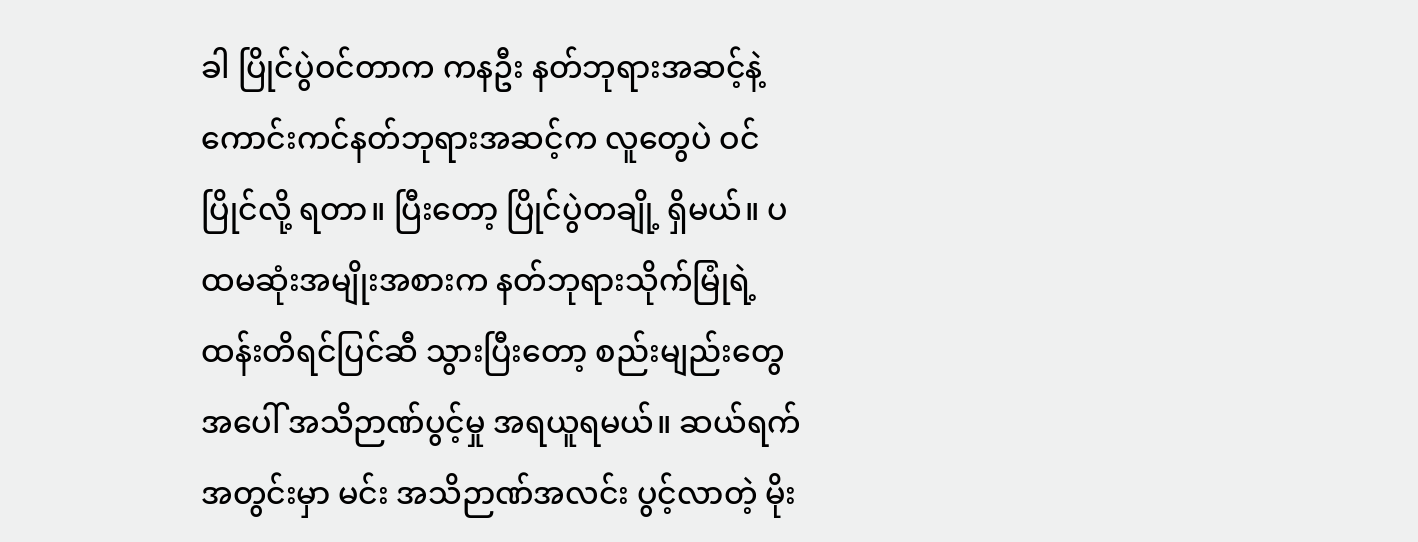ခါ ပြိုင်ပွဲဝင်တာက ကနဦး နတ်ဘုရားအဆင့်နဲ့ ကောင်းကင်နတ်ဘုရားအဆင့်က လူတွေပဲ ဝင်ပြိုင်လို့ ရတာ။ ပြီးတော့ ပြိုင်ပွဲတချို့ ရှိမယ်။ ပထမဆုံးအမျိုးအစားက နတ်ဘုရားသိုက်မြုံရဲ့ ထန်းတိရင်ပြင်ဆီ သွားပြီးတော့ စည်းမျည်းတွေအပေါ် အသိဉာဏ်ပွင့်မှု အရယူရမယ်။ ဆယ်ရက်အတွင်းမှာ မင်း အသိဉာဏ်အလင်း ပွင့်လာတဲ့ မိုး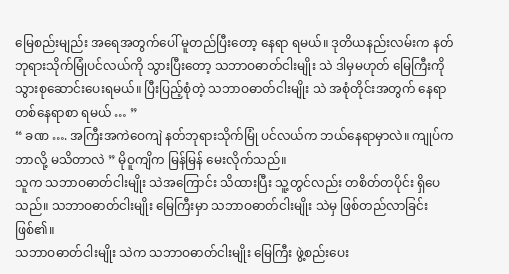မြေစည်းမျည်း အရေအတွက်ပေါ် မူတည်ပြီးတော့ နေရာ ရမယ်။ ဒုတိယနည်းလမ်းက နတ်ဘုရားသိုက်မြုံပင်လယ်ကို သွားပြီးတော့ သဘာဝဓာတ်ငါးမျိုး သဲ ဒါမှမဟုတ် မြေကြီးကို သွားစုဆောင်းပေးရမယ်။ ပြီးပြည့်စုံတဲ့ သဘာဝဓာတ်ငါးမျိုး သဲ အစုံတိုင်းအတွက် နေရာတစ်နေရာစာ ရမယ် … ”
“ ခဏ …. အကြီးအကဲဝေကျဲ နတ်ဘုရားသိုက်မြုံ ပင်လယ်က ဘယ်နေရာမှာလဲ။ ကျုပ်က ဘာလို့ မသိတာလဲ ” မိုဝူကျိက မြန်မြန် မေးလိုက်သည်။
သူက သဘာဝဓာတ်ငါးမျိုး သဲအကြောင်း သိထားပြီး သူ့တွင်လည်း တစိတ်တပိုင်း ရှိပေသည်။ သဘာဝဓာတ်ငါးမျိုး မြေကြီးမှာ သဘာဝဓာတ်ငါးမျိုး သဲမှ ဖြစ်တည်လာခြင်း ဖြစ်၏။
သဘာဝဓာတ်ငါးမျိုး သဲက သဘာဝဓာတ်ငါးမျိုး မြေကြီး ဖွဲ့စည်းပေး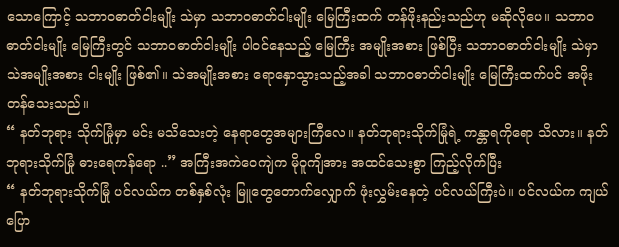သောကြောင့် သဘာဝဓာတ်ငါးမျိုး သဲမှာ သဘာဝဓာတ်ငါးမျိုး မြေကြီးထက် တန်ဖိုးနည်းသည်ဟု မဆိုလိုပေ။ သဘာဝဓာတ်ငါးမျိုး မြေကြီးတွင် သဘာဝဓာတ်ငါးမျိုး ပါဝင်နေသည့် မြေကြီး အမျိုးအစား ဖြစ်ပြီး သဘာဝဓာတ်ငါးမျိုး သဲမှာ သဲအမျိုးအစား ငါးမျိုး ဖြစ်၏။ သဲအမျိုးအစား ရောနှောသွားသည့်အခါ သဘာဝဓာတ်ငါးမျိုး မြေကြီးထက်ပင် အဖိုးတန်သေးသည်။
“ နတ်ဘုရား သိုက်မြုံမှာ မင်း မသိသေးတဲ့ နေရာတွေအများကြီလေ။ နတ်ဘုရားသိုက်မြုံရဲ့ ကန္တာရကိုရော သိလား။ နတ်ဘုရားသိုက်မြုံ ဓားရေကန်ရော ..” အကြီးအကဲဝေကျဲက မိုဝူကျိအား အထင်သေးစွာ ကြည့်လိုက်ပြီး
“ နတ်ဘုရားသိုက်မြုံ ပင်လယ်က တစ်နှစ်လုံး မြူတွေတောက်လျှောက် ဖုံးလွှမ်းနေတဲ့ ပင်လယ်ကြီးပဲ။ ပင်လယ်က ကျယ်ပြော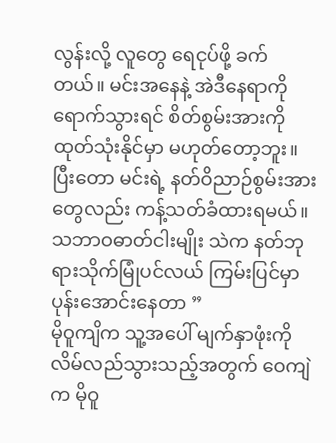လွန်းလို့ လူတွေ ရေငုပ်ဖို့ ခက်တယ်။ မင်းအနေနဲ့ အဲဒီနေရာကို ရောက်သွားရင် စိတ်စွမ်းအားကို ထုတ်သုံးနိုင်မှာ မဟုတ်တော့ဘူး။ ပြီးတော မင်းရဲ့ နတ်ဝိညာဉ်စွမ်းအားတွေလည်း ကန့်သတ်ခံထားရမယ်။ သဘာဝဓာတ်ငါးမျိုး သဲက နတ်ဘုရားသိုက်မြုံပင်လယ် ကြမ်းပြင်မှာ ပုန်းအောင်းနေတာ ”
မိုဝူကျိက သူ့အပေါ် မျက်နှာဖုံးကို လိမ်လည်သွားသည့်အတွက် ဝေကျဲက မိုဝူ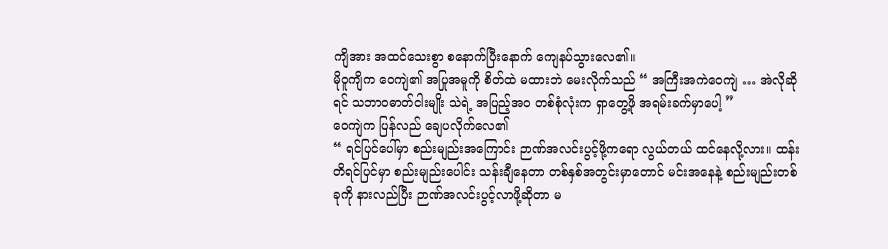ကျိအား အထင်သေးစွာ စနောက်ပြီးနောက် ကျေနပ်သွားလေ၏။
မိုဝူကျိက ဝေကျဲ၏ အပြုအမူကို စိတ်ထဲ မထားဘဲ မေးလိုက်သည် “ အကြီးအကဲဝေကျဲ … အဲလိုဆိုရင် သဘာဝဓာတ်ငါးမျိုး သဲရဲ့ အပြည့်အဝ တစ်စုံလုံးက ရှာတွေ့ဖို အရမ်းခက်မှာပေါ့ ”
ဝေကျဲက ပြန်လည် ချေပလိုက်လေ၏
“ ရင်ပြင်ပေါ်မှာ စည်းမျည်းအကြောင်း ဉာဏ်အလင်းပွင့်ဖို့ကရော လွယ်တယ် ထင်နေလို့လား။ ထန်းတိရင်ပြင်မှာ စည်းမျည်းပေါင်း သန်းချီနေတာ တစ်နှစ်အတွင်းမှာတောင် မင်းအနေနဲ့ စည်းမျည်းတစ်ခုကို နားလည်ပြီး ဉာဏ်အလင်းပွင့်လာဖို့ဆိုတာ မ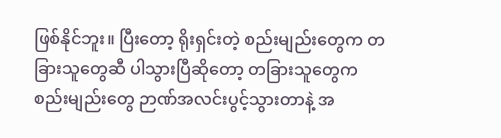ဖြစ်နိုင်ဘူး။ ပြီးတော့ ရိုးရှင်းတဲ့ စည်းမျည်းတွေက တခြားသူတွေဆီ ပါသွားပြီဆိုတော့ တခြားသူတွေက စည်းမျည်းတွေ ဉာဏ်အလင်းပွင့်သွားတာနဲ့ အ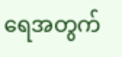ရေအတွက်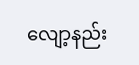လျော့နည်း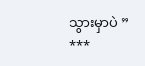သွားမှာပဲ ”
***